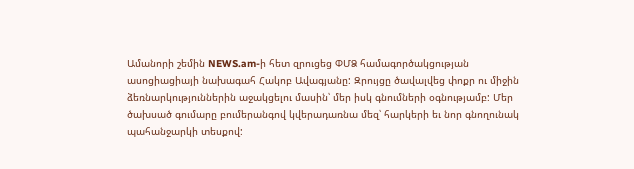Ամանորի շեմին NEWS.am-ի հետ զրուցեց ՓՄՁ համագործակցության ասոցիացիայի նախագահ Հակոբ Ավագյանը: Զրույցը ծավալվեց փոքր ու միջին ձեռնարկություններին աջակցելու մասին՝ մեր իսկ գնումների օգնությամբ: Մեր ծախսած գումարը բումերանգով կվերադառնա մեզ՝ հարկերի եւ նոր գնողունակ պահանջարկի տեսքով: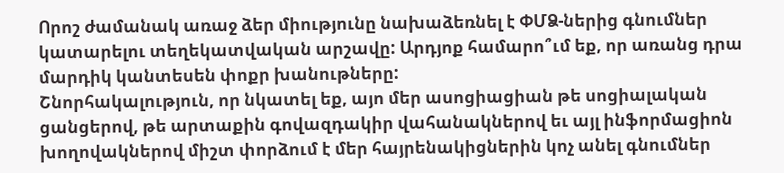Որոշ ժամանակ առաջ ձեր միությունը նախաձեռնել է ՓՄՁ-ներից գնումներ կատարելու տեղեկատվական արշավը: Արդյոք համարո՞ւմ եք, որ առանց դրա մարդիկ կանտեսեն փոքր խանութները:
Շնորհակալություն, որ նկատել եք, այո մեր ասոցիացիան թե սոցիալական ցանցերով, թե արտաքին գովազդակիր վահանակներով եւ այլ ինֆորմացիոն խողովակներով միշտ փորձում է մեր հայրենակիցներին կոչ անել գնումներ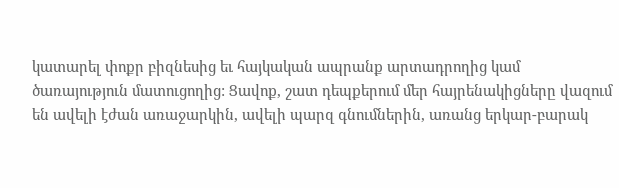կատարել փոքր բիզնեսից եւ հայկական ապրանք արտադրողից կամ ծառայություն մատուցողից: Ցավոք, շատ դեպքերում մեր հայրենակիցները վազում են ավելի էժան առաջարկին, ավելի պարզ գնումներին, առանց երկար-բարակ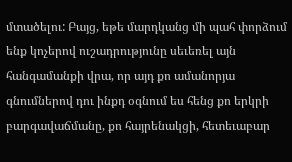մտածելու: Բայց, եթե մարդկանց մի պահ փորձում ենք կոչերով ուշադրությունը սեւեռել այն հանգամանքի վրա, որ այդ քո ամանորյա գնումներով դու ինքդ օգնում ես հենց քո երկրի բարգավաճմանը, քո հայրենակցի, հետեւաբար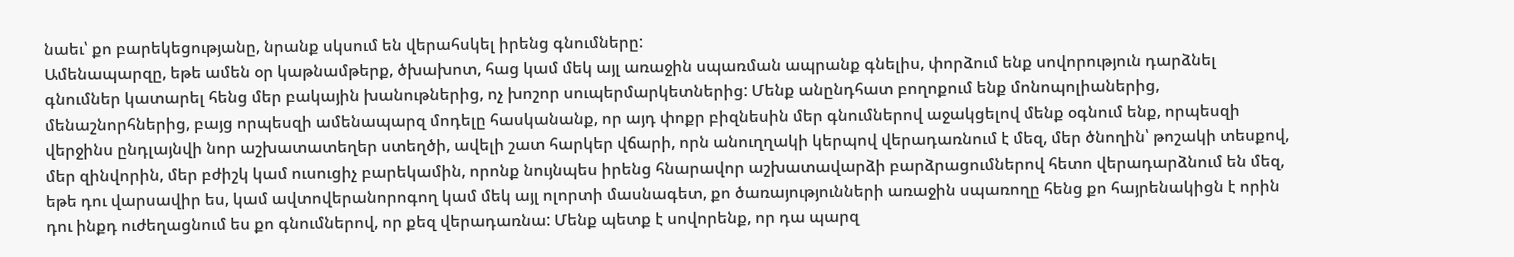նաեւ՝ քո բարեկեցությանը, նրանք սկսում են վերահսկել իրենց գնումները:
Ամենապարզը, եթե ամեն օր կաթնամթերք, ծխախոտ, հաց կամ մեկ այլ առաջին սպառման ապրանք գնելիս, փորձում ենք սովորություն դարձնել գնումներ կատարել հենց մեր բակային խանութներից, ոչ խոշոր սուպերմարկետներից: Մենք անընդհատ բողոքում ենք մոնոպոլիաներից, մենաշնորհներից, բայց որպեսզի ամենապարզ մոդելը հասկանանք, որ այդ փոքր բիզնեսին մեր գնումներով աջակցելով մենք օգնում ենք, որպեսզի վերջինս ընդլայնվի նոր աշխատատեղեր ստեղծի, ավելի շատ հարկեր վճարի, որն անուղղակի կերպով վերադառնում է մեզ, մեր ծնողին՝ թոշակի տեսքով, մեր զինվորին, մեր բժիշկ կամ ուսուցիչ բարեկամին, որոնք նույնպես իրենց հնարավոր աշխատավարձի բարձրացումներով հետո վերադարձնում են մեզ, եթե դու վարսավիր ես, կամ ավտովերանորոգող կամ մեկ այլ ոլորտի մասնագետ, քո ծառայությունների առաջին սպառողը հենց քո հայրենակիցն է որին դու ինքդ ուժեղացնում ես քո գնումներով, որ քեզ վերադառնա: Մենք պետք է սովորենք, որ դա պարզ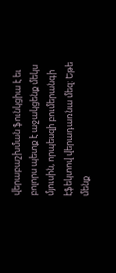վերաբաշխման ֆունկցիա է եւ բոլորս պետք է աջակցենք մեկս մյուսին, որպեսզի բումերանգի էֆեկտով վերադառնա մեզ: Եթե մենք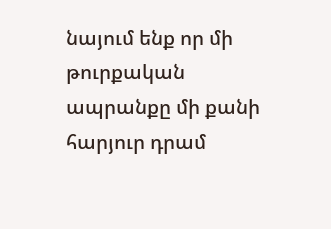նայում ենք որ մի թուրքական ապրանքը մի քանի հարյուր դրամ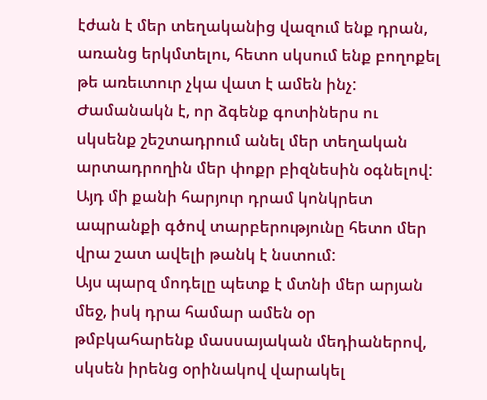էժան է մեր տեղականից վազում ենք դրան, առանց երկմտելու, հետո սկսում ենք բողոքել թե առեւտուր չկա վատ է ամեն ինչ: Ժամանակն է, որ ձգենք գոտիներս ու սկսենք շեշտադրում անել մեր տեղական արտադրողին մեր փոքր բիզնեսին օգնելով: Այդ մի քանի հարյուր դրամ կոնկրետ ապրանքի գծով տարբերությունը հետո մեր վրա շատ ավելի թանկ է նստում:
Այս պարզ մոդելը պետք է մտնի մեր արյան մեջ, իսկ դրա համար ամեն օր թմբկահարենք մասսայական մեդիաներով, սկսեն իրենց օրինակով վարակել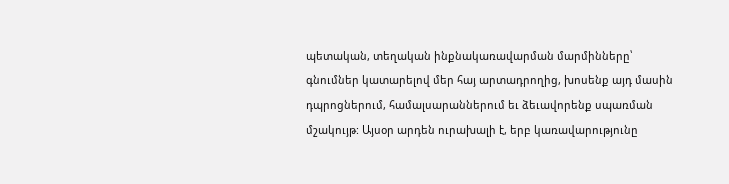պետական, տեղական ինքնակառավարման մարմինները՝ գնումներ կատարելով մեր հայ արտադրողից, խոսենք այդ մասին դպրոցներում, համալսարաններում եւ ձեւավորենք սպառման մշակույթ: Այսօր արդեն ուրախալի է, երբ կառավարությունը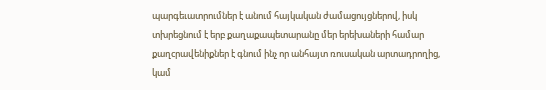պարգեւատրումներ է անում հայկական ժամացույցներով, իսկ տխրեցնում է երբ քաղաքապետարանը մեր երեխաների համար քաղcրավենիքներ է գնում ինչ որ անհայտ ռուսական արտադրողից, կամ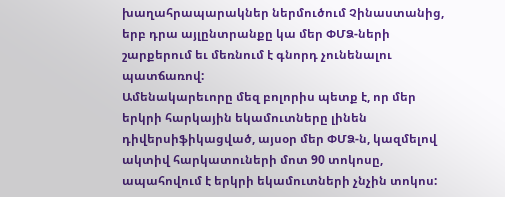խաղահրապարակներ ներմուծում Չինաստանից, երբ դրա այլընտրանքը կա մեր ՓՄՁ-ների շարքերում եւ մեռնում է գնորդ չունենալու պատճառով:
Ամենակարեւորը մեզ բոլորիս պետք է, որ մեր երկրի հարկային եկամուտները լինեն դիվերսիֆիկացված, այսօր մեր ՓՄՁ-ն, կազմելով ակտիվ հարկատուների մոտ 90 տոկոսը, ապահովում է երկրի եկամուտների չնչին տոկոս: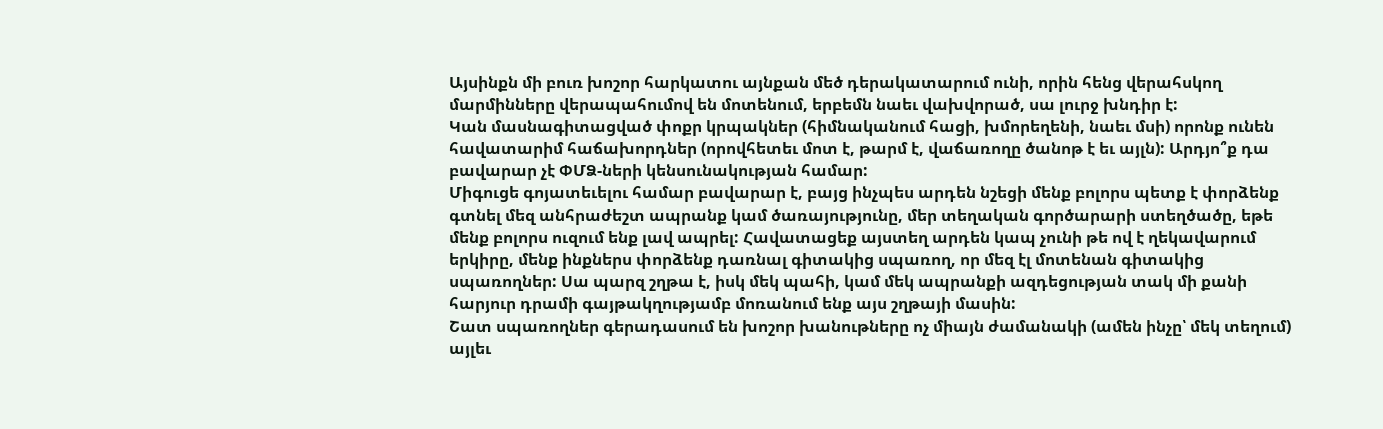Այսինքն մի բուռ խոշոր հարկատու այնքան մեծ դերակատարում ունի, որին հենց վերահսկող մարմինները վերապահումով են մոտենում, երբեմն նաեւ վախվորած, սա լուրջ խնդիր է:
Կան մասնագիտացված փոքր կրպակներ (հիմնականում հացի, խմորեղենի, նաեւ մսի) որոնք ունեն հավատարիմ հաճախորդներ (որովհետեւ մոտ է, թարմ է, վաճառողը ծանոթ է եւ այլն): Արդյո՞ք դա բավարար չէ ՓՄՁ-ների կենսունակության համար:
Միգուցե գոյատեւելու համար բավարար է, բայց ինչպես արդեն նշեցի մենք բոլորս պետք է փորձենք գտնել մեզ անհրաժեշտ ապրանք կամ ծառայությունը, մեր տեղական գործարարի ստեղծածը, եթե մենք բոլորս ուզում ենք լավ ապրել: Հավատացեք այստեղ արդեն կապ չունի թե ով է ղեկավարում երկիրը, մենք ինքներս փորձենք դառնալ գիտակից սպառող, որ մեզ էլ մոտենան գիտակից սպառողներ: Սա պարզ շղթա է, իսկ մեկ պահի, կամ մեկ ապրանքի ազդեցության տակ մի քանի հարյուր դրամի գայթակղությամբ մոռանում ենք այս շղթայի մասին:
Շատ սպառողներ գերադասում են խոշոր խանութները ոչ միայն ժամանակի (ամեն ինչը՝ մեկ տեղում) այլեւ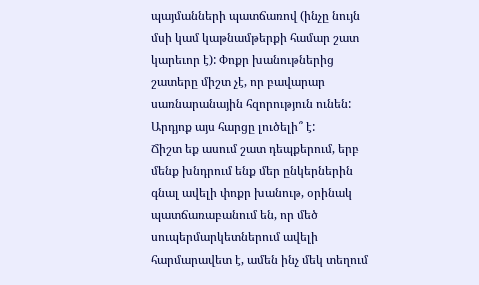պայմանների պատճառով (ինչը նույն մսի կամ կաթնամթերքի համար շատ կարեւոր է): Փոքր խանութներից շատերը միշտ չէ, որ բավարար սառնարանային հզորություն ունեն: Արդյոք այս հարցը լուծելի՞ է:
Ճիշտ եք ասում շատ դեպքերում, երբ մենք խնդրում ենք մեր ընկերներին գնալ ավելի փոքր խանութ, օրինակ պատճառաբանում են, որ մեծ սուպերմարկետներում ավելի հարմարավետ է, ամեն ինչ մեկ տեղում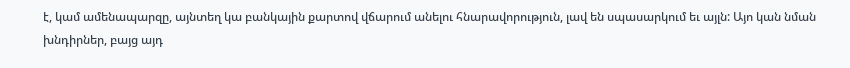է, կամ ամենապարզը, այնտեղ կա բանկային քարտով վճարում անելու հնարավորություն, լավ են սպասարկում եւ այլն: Այո կան նման խնդիրներ, բայց այդ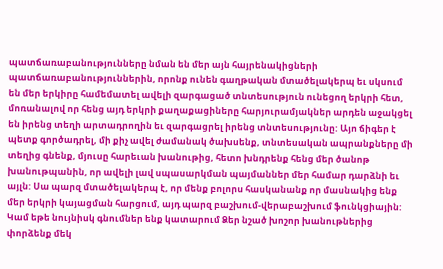պատճառաբանությունները նման են մեր այն հայրենակիցների պատճառաբանություններին, որոնք ունեն գաղթական մտածելակերպ եւ սկսում են մեր երկիրը համեմատել ավելի զարգացած տնտեսություն ունեցող երկրի հետ, մոռանալով որ հենց այդ երկրի քաղաքացիները հարյուրամյակներ արդեն աջակցել են իրենց տեղի արտադրողին եւ զարգացրել իրենց տնտեսությունը: Այո ճիգեր է պետք գործադրել, մի քիչ ավել ժամանակ ծախսենք, տնտեսական ապրանքները մի տեղից գնենք, մյուսը հարեւան խանութից, հետո խնդրենք հենց մեր ծանոթ խանութպանին, որ ավելի լավ սպասարկման պայմաններ մեր համար դարձնի եւ այլն: Սա պարզ մտածելակերպ է, որ մենք բոլորս հասկանանք որ մասնակից ենք մեր երկրի կայացման հարցում, այդ պարզ բաշխում-վերաբաշխում ֆունկցիային:
Կամ եթե նույնիսկ գնումներ ենք կատարում Ձեր նշած խոշոր խանութներից փորձենք մեկ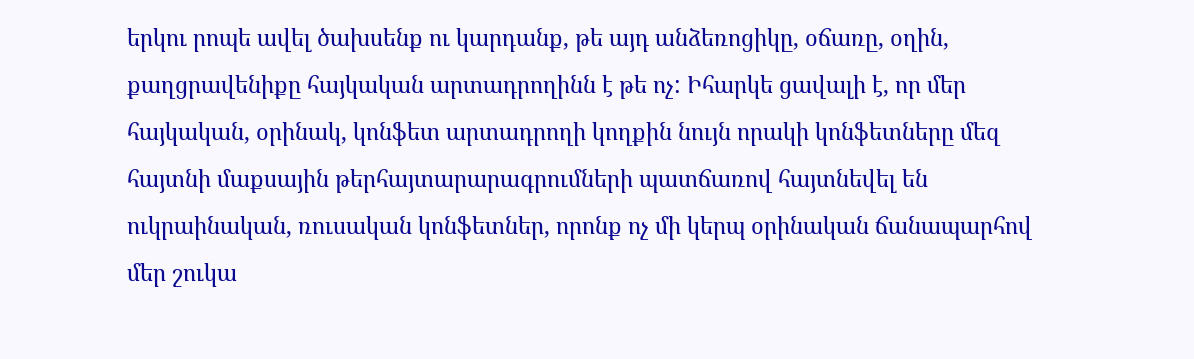երկու րոպե ավել ծախսենք ու կարդանք, թե այդ անձեռոցիկը, օճառը, օղին, քաղցրավենիքը հայկական արտադրողինն է թե ոչ: Իհարկե ցավալի է, որ մեր հայկական, օրինակ, կոնֆետ արտադրողի կողքին նույն որակի կոնֆետները մեզ հայտնի մաքսային թերհայտարարագրումների պատճառով հայտնեվել են ուկրաինական, ռուսական կոնֆետներ, որոնք ոչ մի կերպ օրինական ճանապարհով մեր շուկա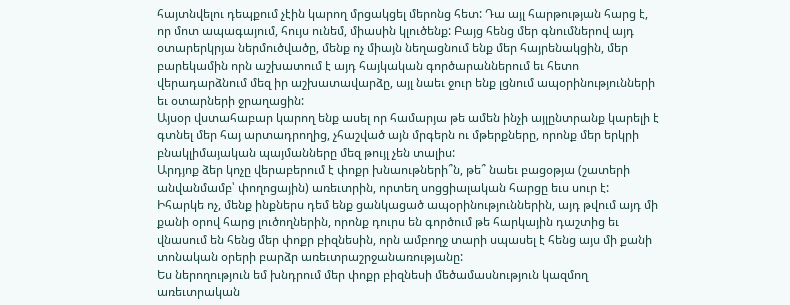հայտնվելու դեպքում չէին կարող մրցակցել մերոնց հետ: Դա այլ հարթության հարց է, որ մոտ ապագայում, հույս ունեմ, միասին կլուծենք: Բայց հենց մեր գնումներով այդ օտարերկրյա ներմուծվածը, մենք ոչ միայն նեղացնում ենք մեր հայրենակցին, մեր բարեկամին որն աշխատում է այդ հայկական գործարաններում եւ հետո վերադարձնում մեզ իր աշխատավարձը, այլ նաեւ ջուր ենք լցնում ապօրինությունների եւ օտարների ջրաղացին:
Այսօր վստահաբար կարող ենք ասել որ համարյա թե ամեն ինչի այլընտրանք կարելի է գտնել մեր հայ արտադրողից, չհաշված այն մրգերն ու մթերքները, որոնք մեր երկրի բնակլիմայական պայմանները մեզ թույլ չեն տալիս:
Արդյոք ձեր կոչը վերաբերում է փոքր խնաութների՞ն, թե՞ նաեւ բացօթյա (շատերի անվանմամբ՝ փողոցային) առեւտրին, որտեղ սոցցիալական հարցը եւս սուր է:
Իհարկե ոչ, մենք ինքներս դեմ ենք ցանկացած ապօրինություններին, այդ թվում այդ մի քանի օրով հարց լուծողներին, որոնք դուրս են գործում թե հարկային դաշտից եւ վնասում են հենց մեր փոքր բիզնեսին, որն ամբողջ տարի սպասել է հենց այս մի քանի տոնական օրերի բարձր առեւտրաշրջանառությանը:
Ես ներողություն եմ խնդրում մեր փոքր բիզնեսի մեծամասնություն կազմող առեւտրական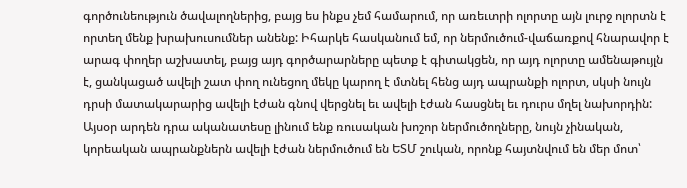գործունեություն ծավալողներից, բայց ես ինքս չեմ համարում, որ առեւտրի ոլորտը այն լուրջ ոլորտն է որտեղ մենք խրախուսումներ անենք: Իհարկե հասկանում եմ, որ ներմուծում-վաճառքով հնարավոր է արագ փողեր աշխատել, բայց այդ գործարարները պետք է գիտակցեն, որ այդ ոլորտը ամենաթույլն է, ցանկացած ավելի շատ փող ունեցող մեկը կարող է մտնել հենց այդ ապրանքի ոլորտ, սկսի նույն դրսի մատակարարից ավելի էժան գնով վերցնել եւ ավելի էժան հասցնել եւ դուրս մղել նախորդին: Այսօր արդեն դրա ականատեսը լինում ենք ռուսական խոշոր ներմուծողները, նույն չինական, կորեական ապրանքներն ավելի էժան ներմուծում են ԵՏՄ շուկան, որոնք հայտնվում են մեր մոտ՝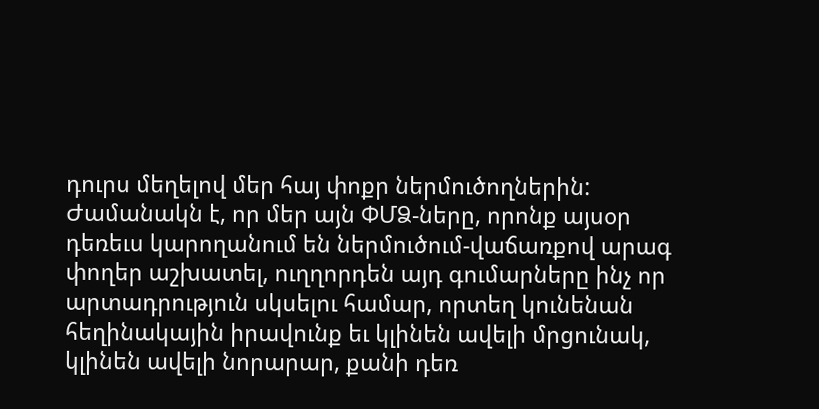դուրս մեղելով մեր հայ փոքր ներմուծողներին: Ժամանակն է, որ մեր այն ՓՄՁ-ները, որոնք այսօր դեռեւս կարողանում են ներմուծում-վաճառքով արագ փողեր աշխատել, ուղղորդեն այդ գումարները ինչ որ արտադրություն սկսելու համար, որտեղ կունենան հեղինակային իրավունք եւ կլինեն ավելի մրցունակ, կլինեն ավելի նորարար, քանի դեռ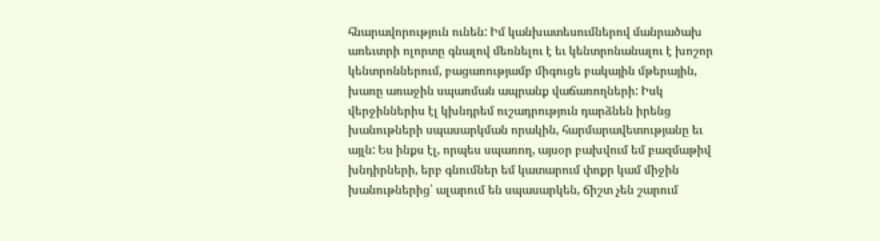հնարավորություն ունեն: Իմ կանխատեսումներով մանրածախ առեւտրի ոլորտը գնալով մեռնելու է եւ կենտրոնանալու է խոշոր կենտրոններում, բացառությամբ միգուցե բակային մթերային, խառը առաջին սպառման ապրանք վաճառողների: Իսկ վերջիններիս էլ կխնդրեմ ուշադրություն դարձնեն իրենց խանութների սպասարկման որակին, հարմարավետությանը եւ այլն: Ես ինքս էլ, որպես սպառող, այսօր բախվում եմ բազմաթիվ խնդիրների, երբ գնումներ եմ կատարում փոքր կամ միջին խանութներից՝ ալարում են սպասարկեն, ճիշտ չեն շարում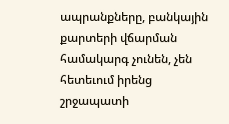ապրանքները, բանկային քարտերի վճարման համակարգ չունեն, չեն հետեւում իրենց շրջապատի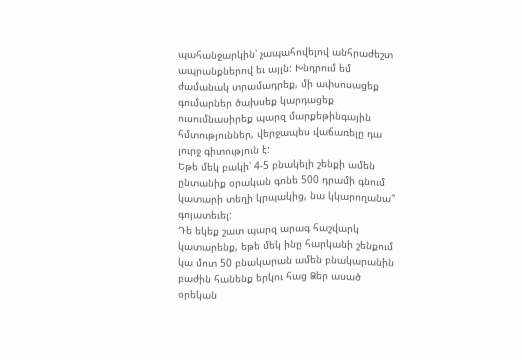պահանջարկին՝ չապահովելով անհրաժեշտ ապրանքներով եւ այլն: Խնդրում եմ ժամանակ տրամադրեք, մի ափսոսացեք գումարներ ծախսեք կարդացեք ուսումնասիրեք պարզ մարքեթինգային հմտություններ, վերջապես վաճառելը դա լուրջ գիտություն է:
Եթե մեկ բակի՝ 4-5 բնակելի շենքի ամեն ընտանիք օրական գոնե 500 դրամի գնում կատարի տեղի կրպակից, նա կկարողանա՞ գոյատեւել:
Դե եկեք շատ պարզ արագ հաշվարկ կատարենք, եթե մեկ ինը հարկանի շենքում կա մոտ 50 բնակարան ամեն բնակարանին բաժին հանենք երկու հաց Ձեր ասած օրեկան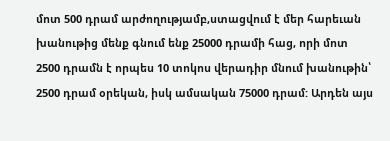մոտ 500 դրամ արժողությամբ,ստացվում է մեր հարեւան խանութից մենք գնում ենք 25000 դրամի հաց, որի մոտ 2500 դրամն է որպես 10 տոկոս վերադիր մնում խանութին՝ 2500 դրամ օրեկան, իսկ ամսական 75000 դրամ: Արդեն այս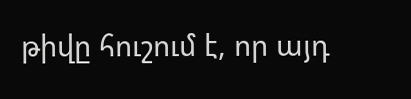թիվը հուշում է, որ այդ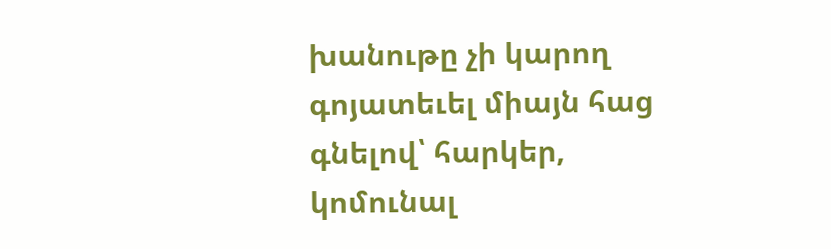խանութը չի կարող գոյատեւել միայն հաց գնելով՝ հարկեր, կոմունալ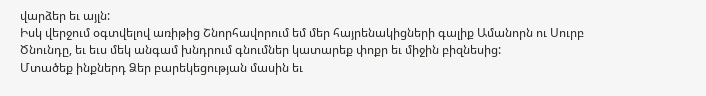վարձեր եւ այլն:
Իսկ վերջում օգտվելով առիթից Շնորհավորում եմ մեր հայրենակիցների գալիք Ամանորն ու Սուրբ Ծնունդը, եւ եւս մեկ անգամ խնդրում գնումներ կատարեք փոքր եւ միջին բիզնեսից:
Մտածեք ինքներդ Ձեր բարեկեցության մասին եւ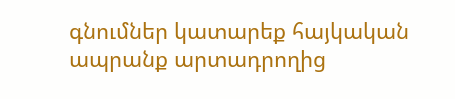գնումներ կատարեք հայկական ապրանք արտադրողից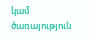կամ ծառայություն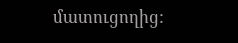մատուցողից: